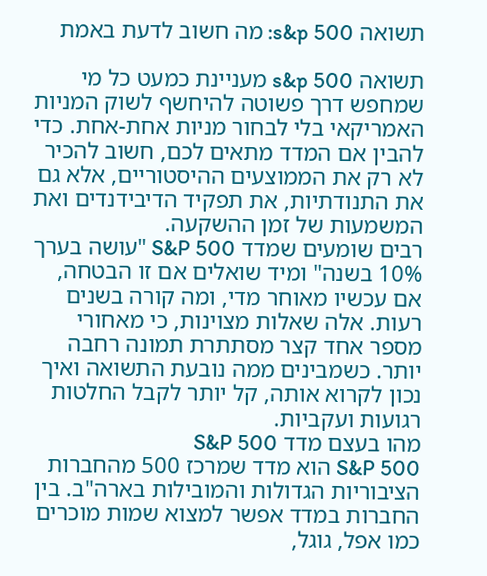תשואה s&p 500: מה חשוב לדעת באמת

תשואה s&p 500 מעניינת כמעט כל מי שמחפש דרך פשוטה להיחשף לשוק המניות האמריקאי בלי לבחור מניות אחת-אחת. כדי להבין אם המדד מתאים לכם, חשוב להכיר לא רק את הממוצעים ההיסטוריים, אלא גם את התנודתיות, את תפקיד הדיבידנדים ואת המשמעות של זמן ההשקעה.
רבים שומעים שמדד S&P 500 "עושה בערך 10% בשנה" ומיד שואלים אם זו הבטחה, אם עכשיו מאוחר מדי, ומה קורה בשנים רעות. אלה שאלות מצוינות, כי מאחורי מספר אחד קצר מסתתרת תמונה רחבה יותר. כשמבינים ממה נובעת התשואה ואיך נכון לקרוא אותה, קל יותר לקבל החלטות רגועות ועקביות.
מהו בעצם מדד S&P 500
S&P 500 הוא מדד שמרכז 500 מהחברות הציבוריות הגדולות והמובילות בארה"ב. בין החברות במדד אפשר למצוא שמות מוכרים כמו אפל, גוגל,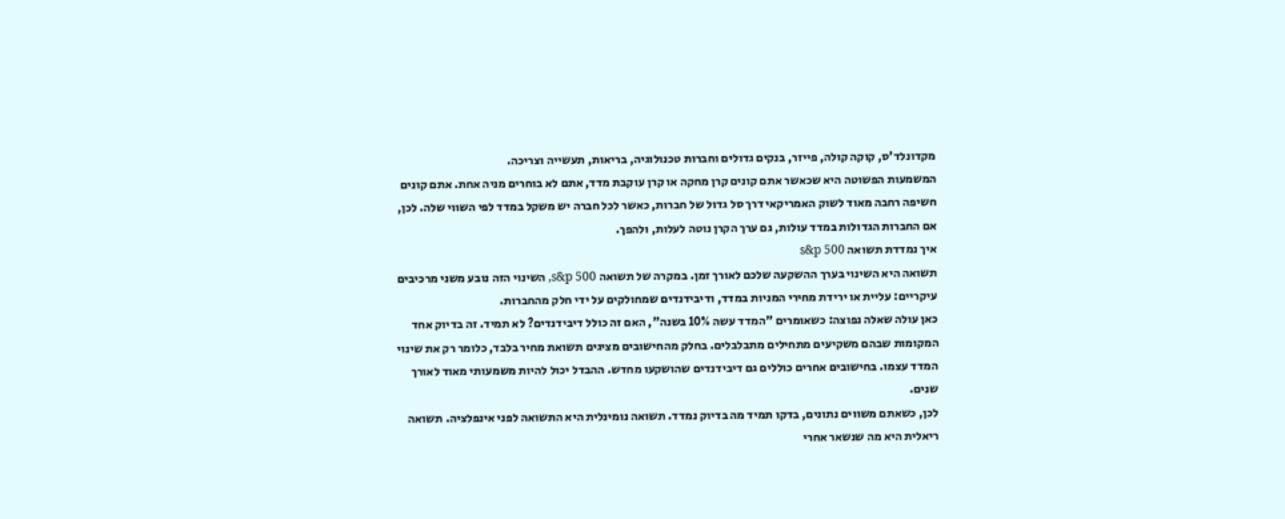מקדונלד'ס, קוקה קולה, פייזר, בנקים גדולים וחברות טכנולוגיה, בריאות, תעשייה וצריכה.
המשמעות הפשוטה היא שכאשר אתם קונים קרן מחקה או קרן עוקבת מדד, אתם לא בוחרים מניה אחת. אתם קונים חשיפה רחבה מאוד לשוק האמריקאי דרך סל גדול של חברות, כאשר לכל חברה יש משקל במדד לפי השווי שלה. לכן, אם החברות הגדולות במדד עולות, גם ערך הקרן נוטה לעלות, ולהפך.
איך נמדדת תשואה s&p 500
תשואה היא השינוי בערך ההשקעה שלכם לאורך זמן. במקרה של תשואה s&p 500, השינוי הזה נובע משני מרכיבים עיקריים: עליית או ירידת מחירי המניות במדד, ודיבידנדים שמחולקים על ידי חלק מהחברות.
כאן עולה שאלה נפוצה: כשאומרים "המדד עשה 10% בשנה", האם זה כולל דיבידנדים? לא תמיד. זה בדיוק אחד המקומות שבהם משקיעים מתחילים מתבלבלים. בחלק מהחישובים מציגים תשואת מחיר בלבד, כלומר רק את שינוי המדד עצמו. בחישובים אחרים כוללים גם דיבידנדים שהושקעו מחדש. ההבדל יכול להיות משמעותי מאוד לאורך שנים.
לכן, כשאתם משווים נתונים, בדקו תמיד מה בדיוק נמדד. תשואה נומינלית היא התשואה לפני אינפלציה. תשואה ריאלית היא מה שנשאר אחרי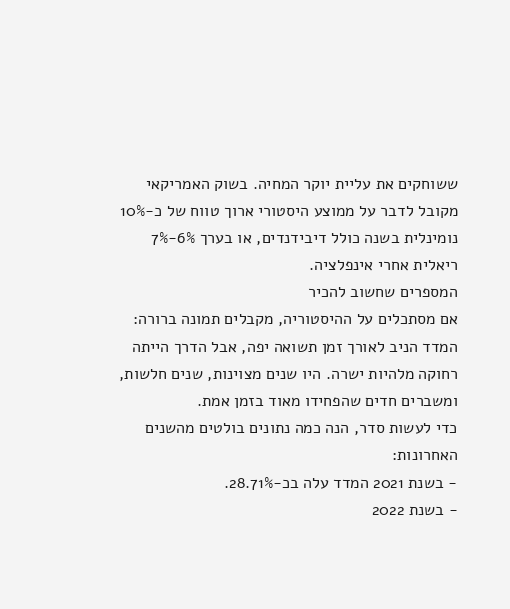ששוחקים את עליית יוקר המחיה. בשוק האמריקאי מקובל לדבר על ממוצע היסטורי ארוך טווח של כ-10% נומינלית בשנה כולל דיבידנדים, או בערך 6%-7% ריאלית אחרי אינפלציה.
המספרים שחשוב להכיר
אם מסתכלים על ההיסטוריה, מקבלים תמונה ברורה: המדד הניב לאורך זמן תשואה יפה, אבל הדרך הייתה רחוקה מלהיות ישרה. היו שנים מצוינות, שנים חלשות, ומשברים חדים שהפחידו מאוד בזמן אמת.
כדי לעשות סדר, הנה כמה נתונים בולטים מהשנים האחרונות:
- בשנת 2021 המדד עלה בכ-28.71%.
- בשנת 2022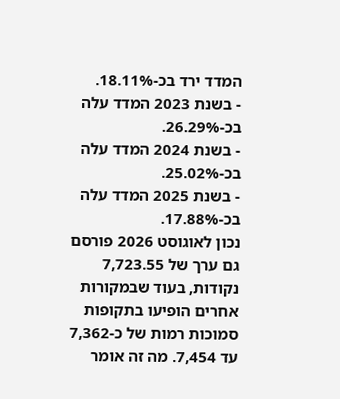המדד ירד בכ-18.11%.
- בשנת 2023 המדד עלה בכ-26.29%.
- בשנת 2024 המדד עלה בכ-25.02%.
- בשנת 2025 המדד עלה בכ-17.88%.
נכון לאוגוסט 2026 פורסם גם ערך של 7,723.55 נקודות, בעוד שבמקורות אחרים הופיעו בתקופות סמוכות רמות של כ-7,362 עד 7,454. מה זה אומר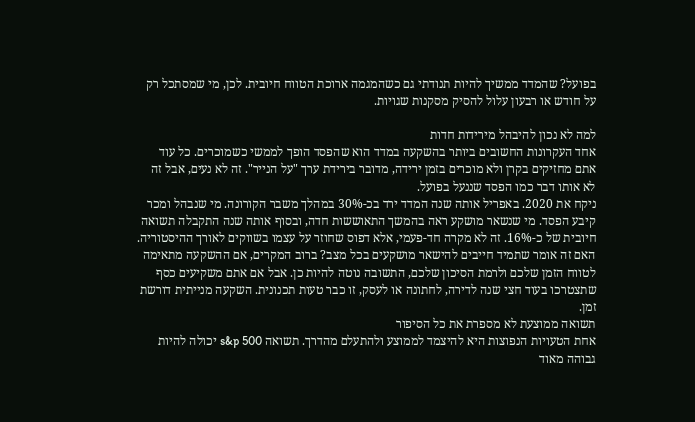בפועל? שהמדד ממשיך להיות תנודתי גם כשהמגמה ארוכת הטווח חיובית. לכן, מי שמסתכל רק על חודש או רבעון עלול להסיק מסקנות שגויות.

למה לא נכון להיבהל מירידות חדות
אחד העקרונות החשובים ביותר בהשקעה במדד הוא שהפסד הופך לממשי כשמוכרים. כל עוד אתם מחזיקים בקרן ולא מוכרים בזמן ירידה, מדובר בירידת ערך "על הנייר". זה לא נעים, אבל זה לא אותו דבר כמו הפסד שננעל בפועל.
ניקח את 2020. באפריל אותה שנה המדד ירד בכ-30% במהלך משבר הקורונה. מי שנבהל ומכר קיבע הפסד. מי שנשאר מושקע ראה בהמשך התאוששות חדה, ובסוף אותה שנה התקבלה תשואה חיובית של כ-16%. זה לא מקרה חד-פעמי, אלא דפוס שחוזר על עצמו בשווקים לאורך ההיסטוריה.
האם זה אומר שתמיד חייבים להישאר מושקעים בכל מצב? ברוב המקרים, אם ההשקעה מתאימה לטווח הזמן שלכם ולרמת הסיכון שלכם, התשובה נוטה להיות כן. אבל אם אתם משקיעים כסף שתצטרכו בעוד חצי שנה לדירה, לחתונה או לעסק, זו כבר טעות תכנונית. השקעה מנייתית דורשת זמן.
תשואה ממוצעת לא מספרת את כל הסיפור
אחת הטעויות הנפוצות היא להיצמד לממוצע ולהתעלם מהדרך. תשואה s&p 500 יכולה להיות גבוהה מאוד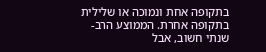בתקופה אחת ונמוכה או שלילית בתקופה אחרת. הממוצע הרב-שנתי חשוב, אבל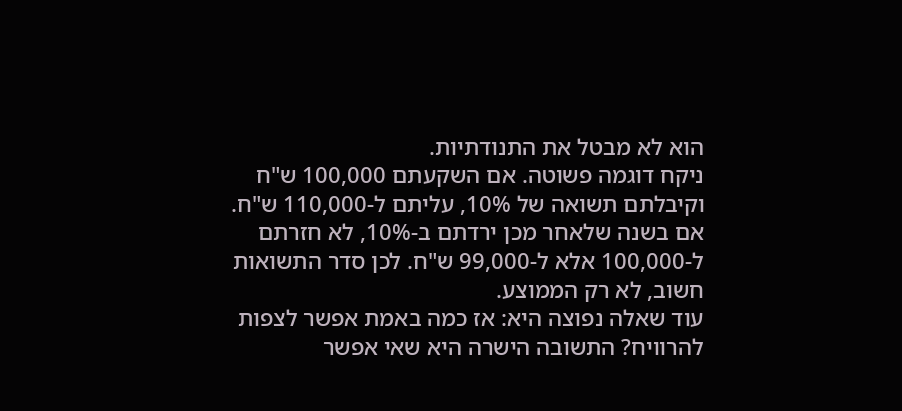הוא לא מבטל את התנודתיות.
ניקח דוגמה פשוטה. אם השקעתם 100,000 ש"ח וקיבלתם תשואה של 10%, עליתם ל-110,000 ש"ח. אם בשנה שלאחר מכן ירדתם ב-10%, לא חזרתם ל-100,000 אלא ל-99,000 ש"ח. לכן סדר התשואות חשוב, לא רק הממוצע.
עוד שאלה נפוצה היא: אז כמה באמת אפשר לצפות להרוויח? התשובה הישרה היא שאי אפשר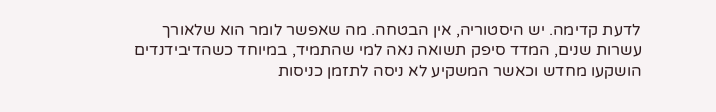לדעת קדימה. יש היסטוריה, אין הבטחה. מה שאפשר לומר הוא שלאורך עשרות שנים, המדד סיפק תשואה נאה למי שהתמיד, במיוחד כשהדיבידנדים הושקעו מחדש וכאשר המשקיע לא ניסה לתזמן כניסות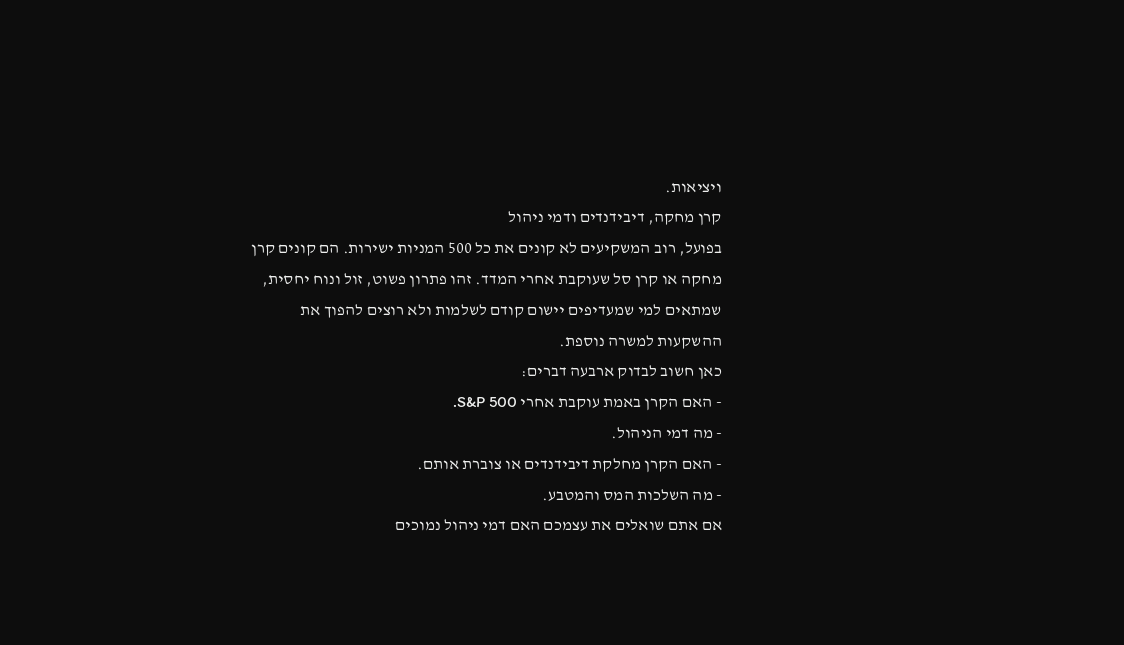ויציאות.
קרן מחקה, דיבידנדים ודמי ניהול
בפועל, רוב המשקיעים לא קונים את כל 500 המניות ישירות. הם קונים קרן מחקה או קרן סל שעוקבת אחרי המדד. זהו פתרון פשוט, זול ונוח יחסית, שמתאים למי שמעדיפים יישום קודם לשלמות ולא רוצים להפוך את ההשקעות למשרה נוספת.
כאן חשוב לבדוק ארבעה דברים:
- האם הקרן באמת עוקבת אחרי S&P 500.
- מה דמי הניהול.
- האם הקרן מחלקת דיבידנדים או צוברת אותם.
- מה השלכות המס והמטבע.
אם אתם שואלים את עצמכם האם דמי ניהול נמוכים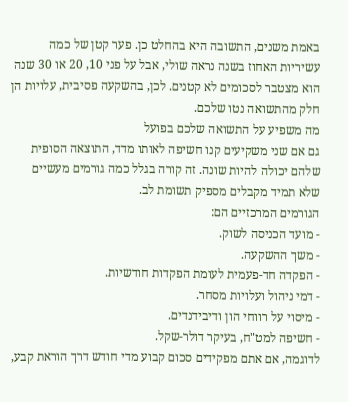באמת משנים, התשובה היא בהחלט כן. פער קטן של כמה עשיריות האחוז בשנה נראה שולי, אבל על פני 10, 20 או 30 שנה הוא מצטבר לסכומים לא קטנים. לכן, בהשקעה פסיבית, עלויות הן חלק מהתשואה נטו שלכם.
מה משפיע על התשואה שלכם בפועל
גם אם שני משקיעים קנו חשיפה לאותו מדד, התוצאה הסופית שלהם יכולה להיות שונה. זה קורה בגלל כמה גורמים מעשיים שלא תמיד מקבלים מספיק תשומת לב.
הגורמים המרכזיים הם:
- מועד הכניסה לשוק.
- משך ההשקעה.
- הפקדה חד-פעמית לעומת הפקדות חודשיות.
- דמי ניהול ועלויות מסחר.
- מיסוי על רווחי הון ודיבידנדים.
- חשיפה למט"ח, בעיקר דולר-שקל.
לדוגמה, אם אתם מפקידים סכום קבוע מדי חודש דרך הוראת קבע,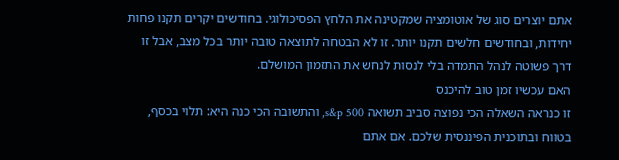אתם יוצרים סוג של אוטומציה שמקטינה את הלחץ הפסיכולוגי. בחודשים יקרים תקנו פחות יחידות, ובחודשים חלשים תקנו יותר. זו לא הבטחה לתוצאה טובה יותר בכל מצב, אבל זו דרך פשוטה לנהל התמדה בלי לנסות לנחש את התזמון המושלם.
האם עכשיו זמן טוב להיכנס
זו כנראה השאלה הכי נפוצה סביב תשואה s&p 500, והתשובה הכי כנה היא: תלוי בכסף, בטווח ובתוכנית הפיננסית שלכם. אם אתם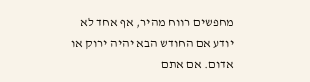מחפשים רווח מהיר, אף אחד לא יודע אם החודש הבא יהיה ירוק או אדום. אם אתם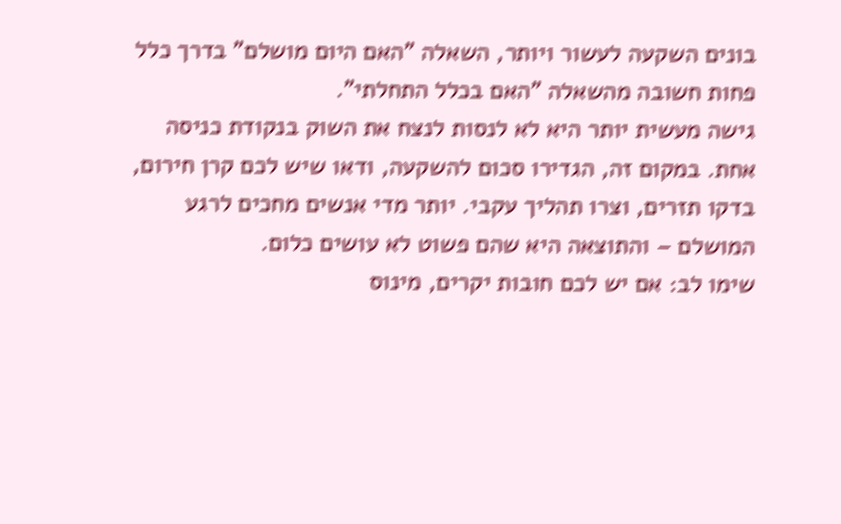בונים השקעה לעשור ויותר, השאלה "האם היום מושלם" בדרך כלל פחות חשובה מהשאלה "האם בכלל התחלתי".
גישה מעשית יותר היא לא לנסות לנצח את השוק בנקודת כניסה אחת. במקום זה, הגדירו סכום להשקעה, ודאו שיש לכם קרן חירום, בדקו תזרים, וצרו תהליך עקבי. יותר מדי אנשים מחכים לרגע המושלם – והתוצאה היא שהם פשוט לא עושים כלום.
שימו לב: אם יש לכם חובות יקרים, מינוס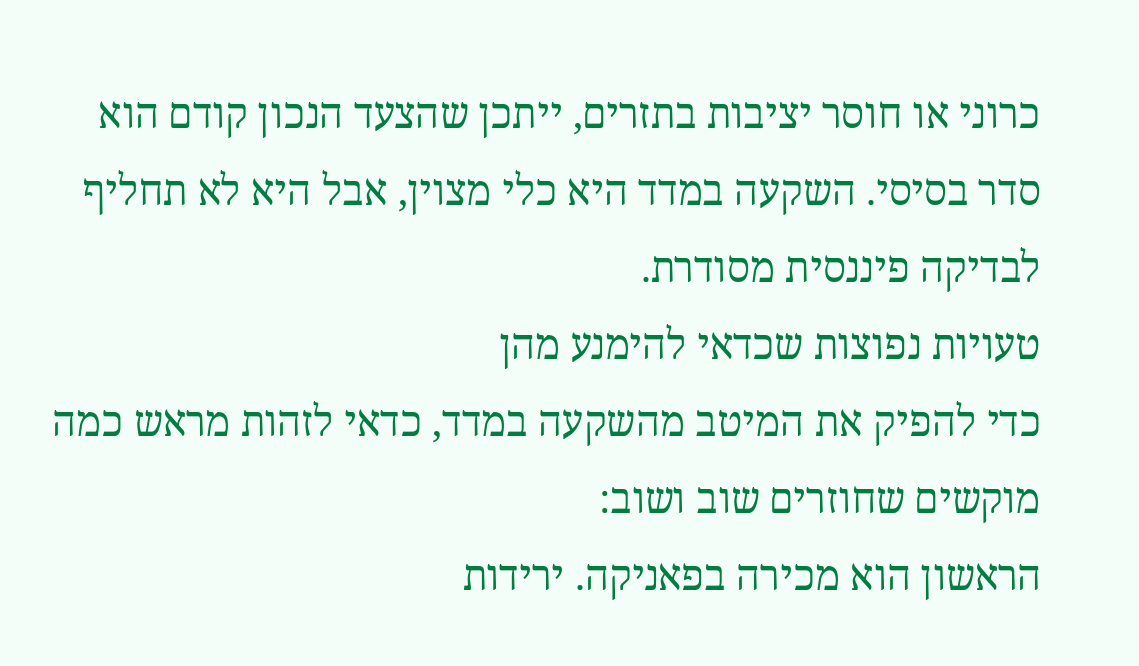כרוני או חוסר יציבות בתזרים, ייתכן שהצעד הנכון קודם הוא סדר בסיסי. השקעה במדד היא כלי מצוין, אבל היא לא תחליף לבדיקה פיננסית מסודרת.
טעויות נפוצות שכדאי להימנע מהן
כדי להפיק את המיטב מהשקעה במדד, כדאי לזהות מראש כמה מוקשים שחוזרים שוב ושוב:
הראשון הוא מכירה בפאניקה. ירידות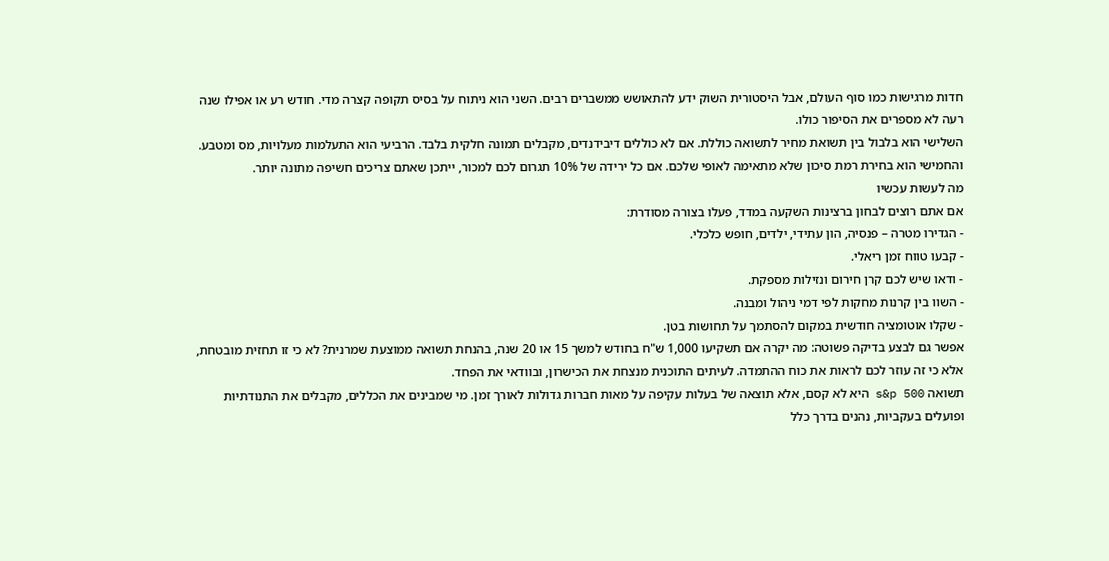חדות מרגישות כמו סוף העולם, אבל היסטורית השוק ידע להתאושש ממשברים רבים. השני הוא ניתוח על בסיס תקופה קצרה מדי. חודש רע או אפילו שנה רעה לא מספרים את הסיפור כולו.
השלישי הוא בלבול בין תשואת מחיר לתשואה כוללת. אם לא כוללים דיבידנדים, מקבלים תמונה חלקית בלבד. הרביעי הוא התעלמות מעלויות, מס ומטבע. והחמישי הוא בחירת רמת סיכון שלא מתאימה לאופי שלכם. אם כל ירידה של 10% תגרום לכם למכור, ייתכן שאתם צריכים חשיפה מתונה יותר.
מה לעשות עכשיו
אם אתם רוצים לבחון ברצינות השקעה במדד, פעלו בצורה מסודרת:
- הגדירו מטרה – פנסיה, הון עתידי, ילדים, חופש כלכלי.
- קבעו טווח זמן ריאלי.
- ודאו שיש לכם קרן חירום ונזילות מספקת.
- השוו בין קרנות מחקות לפי דמי ניהול ומבנה.
- שקלו אוטומציה חודשית במקום להסתמך על תחושות בטן.
אפשר גם לבצע בדיקה פשוטה: מה יקרה אם תשקיעו 1,000 ש"ח בחודש למשך 15 או 20 שנה, בהנחת תשואה ממוצעת שמרנית? לא כי זו תחזית מובטחת, אלא כי זה עוזר לכם לראות את כוח ההתמדה. לעיתים התוכנית מנצחת את הכישרון, ובוודאי את הפחד.
תשואה s&p 500 היא לא קסם, אלא תוצאה של בעלות עקיפה על מאות חברות גדולות לאורך זמן. מי שמבינים את הכללים, מקבלים את התנודתיות ופועלים בעקביות, נהנים בדרך כלל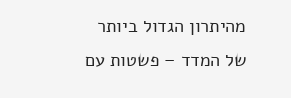מהיתרון הגדול ביותר של המדד – פשטות עם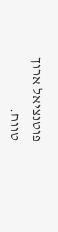פוטנציאל ארוך טווח.